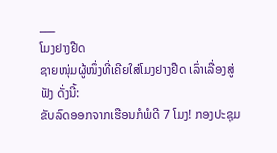___
ໂມງຢາງຢືດ
ຊາຍໜຸ່ມຜູ້ໜຶ່ງທີ່ເຄີຍໃສ່ໂມງຢາງຢືດ ເລົ່າເລື່ອງສູ່ຟັງ ດັ່ງນີ້:
ຂັບລົດອອກຈາກເຮືອນກໍພໍດີ 7 ໂມງ! ກອງປະຊຸມ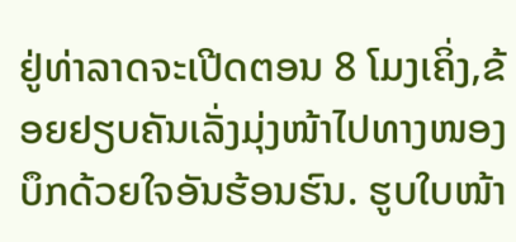ຢູ່ທ່າລາດຈະເປີດຕອນ 8 ໂມງເຄິ່ງ,ຂ້ອຍຢຽບຄັນເລັ່ງມຸ່ງໜ້າໄປທາງໜອງບຶກດ້ວຍໃຈອັນຮ້ອນຮົນ. ຮູບໃບໜ້າ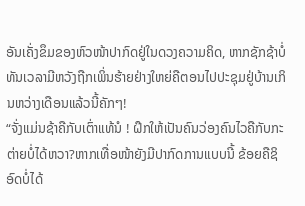ອັນເຄັ່ງຂຶມຂອງຫົວໜ້າປາກົດຢູ່ໃນດວງຄວາມຄິດ, ຫາກຊັກຊ້າບໍ່ທັນເວລາມີຫວັງຖືກເພິ່ນຮ້າຍຢ່າງໃຫຍ່ຄືຕອນໄປປະຊຸມຢູ່ບ້ານເກິນຫວ່າງເດືອນແລ້ວນີ້ຄັກໆ!
“ຈັ່ງແມ່ນຊ້າຄືກັບເຕົ່າແທ້ນໍ ! ຝຶກໃຫ້ເປັນຄົນວ່ອງຄົນໄວຄືກັບກະຕ່າຍບໍ່ໄດ້ຫວາ?ຫາກເທື່ອໜ້າຍັງມີປາກົດການແບບນີ້ ຂ້ອຍຄືຊິອົດບໍ່ໄດ້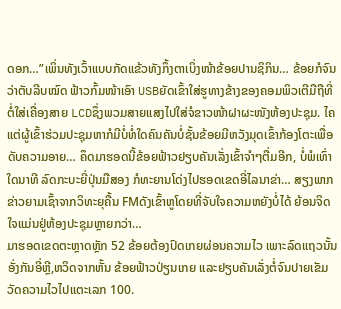ດອກ…”ເພິ່ນທັງເວົ້າແບບກັດແຂ້ວທັງກຶ້ງຕາເບິ່ງໜ້າຂ້ອຍປານຊິກິນ… ຂ້ອຍກໍຈົນວ່າຕັບລີບໝົດ ຟ້າວກົ້ມໜ້າເອົາ USBຍັດເຂົ້າໃສ່ຮູທາງຂ້າງຂອງຄອມພິວເຕີມືຖືທີ່ຕໍ່ໃສ່ເຄື່ອງສາຍ LCDຊຶ່ງພວມສາຍແສງໄປໃສ່ຈໍຂາວໜ້າຝາຜະໜັງຫ້ອງປະຊຸມ. ໄຄແຕ່ຜູ້ເຂົ້າຮ່ວມປະຊຸມຫາກໍມີບໍ່ທໍ່ໃດຄົນຄັນບໍ່ຊັ້ນຂ້ອຍມີຫວັງມຸດເຂົ້າກ້ອງໂຕະເພື່ອດັບຄວາມອາຍ… ຄຶດມາຮອດນີ້ຂ້ອຍຟ້າວຢຽບຄັນເລັ່ງເຂົ້າຈຳໆຕື່ມອີກ, ບໍ່ພໍເທົ່າໃດນາທີ ລົດກະບະຍີ່ປຸ່ນມືສອງ ກໍທະຍານໂດ່ງໄປຮອດເຂດອີ່ໄລນາຂ່າ… ສຽງພາກຂ່າວຍາມເຊົ້າຈາກວິທະຍຸຄື້ນ FMດັງເຂົ້າຫູໂດຍທີ່ຈັບໃຈຄວາມຫຍັງບໍ່ໄດ້ ຍ້ອນຈິດໃຈແມ່ນຢູ່ຫ້ອງປະຊຸມຫຼາຍກວ່າ…
ມາຮອດເຂດຕະຫຼາດຫຼັກ 52 ຂ້ອຍຕ້ອງປົດເກຍຜ່ອນຄວາມໄວ ເພາະລົດແຖວນັ້ນອັ່ງກັນອີ່ຫຼີ,ຫວິດຈາກຫັ້ນ ຂ້ອຍຟ້າວປ່ຽນເກຍ ແລະຢຽບຄັນເລັ່ງຕໍ່ຈົນປາຍເຂັມວັດຄວາມໄວໄປແຕະເລກ 100.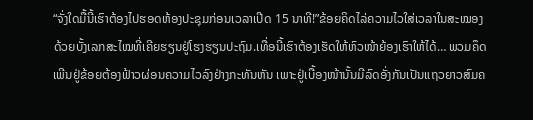“ຈັ່ງໃດມື້ນີ້ເຮົາຕ້ອງໄປຮອດຫ້ອງປະຊຸມກ່ອນເວລາເປີດ 15 ນາທີ!”ຂ້ອຍຄິດໄລ່ຄວາມໄວໃສ່ເວລາໃນສະໝອງດ້ວຍບັ້ງເລກສະໄໝທີ່ເຄີຍຮຽນຢູ່ໂຮງຮຽນປະຖົມ.ເທື່ອນີ້ເຮົາຕ້ອງເຮັດໃຫ້ຫົວໜ້າຍ້ອງເຮົາໃຫ້ໄດ້… ພວມຄຶດເພີນຢູ່ຂ້ອຍຕ້ອງຟ້າວຜ່ອນຄວາມໄວລົງຢ່າງກະທັນຫັນ ເພາະຢູ່ເບື້ອງໜ້ານັ້ນມີລົດອັ່ງກັນເປັນແຖວຍາວສົມຄ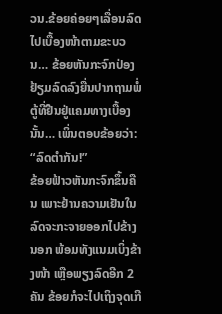ວນ.ຂ້ອຍຄ່ອຍໆເລື່ອນລົດໄປເບື້ອງໜ້າຕາມຂະບວນ… ຂ້ອຍຫັນກະຈົກປ່ອງຢ້ຽມລົດລົງຍື່ນປາກຖາມພໍ່ຕູ້ທີ່ຢືນຢູ່ແຄມທາງເບື້ອງນັ້ນ… ເພິ່ນຕອບຂ້ອຍວ່າ:
“ລົດຕຳກັນ!”
ຂ້ອຍຟ້າວຫັນກະຈົກຂຶ້ນຄືນ ເພາະຢ້ານຄວາມເຢັນໃນລົດຈະກະຈາຍອອກໄປຂ້າງນອກ ພ້ອມທັງແນມເບິ່ງຂ້າງໜ້າ ເຫຼືອພຽງລົດອີກ 2 ຄັນ ຂ້ອຍກໍຈະໄປເຖິງຈຸດເກີ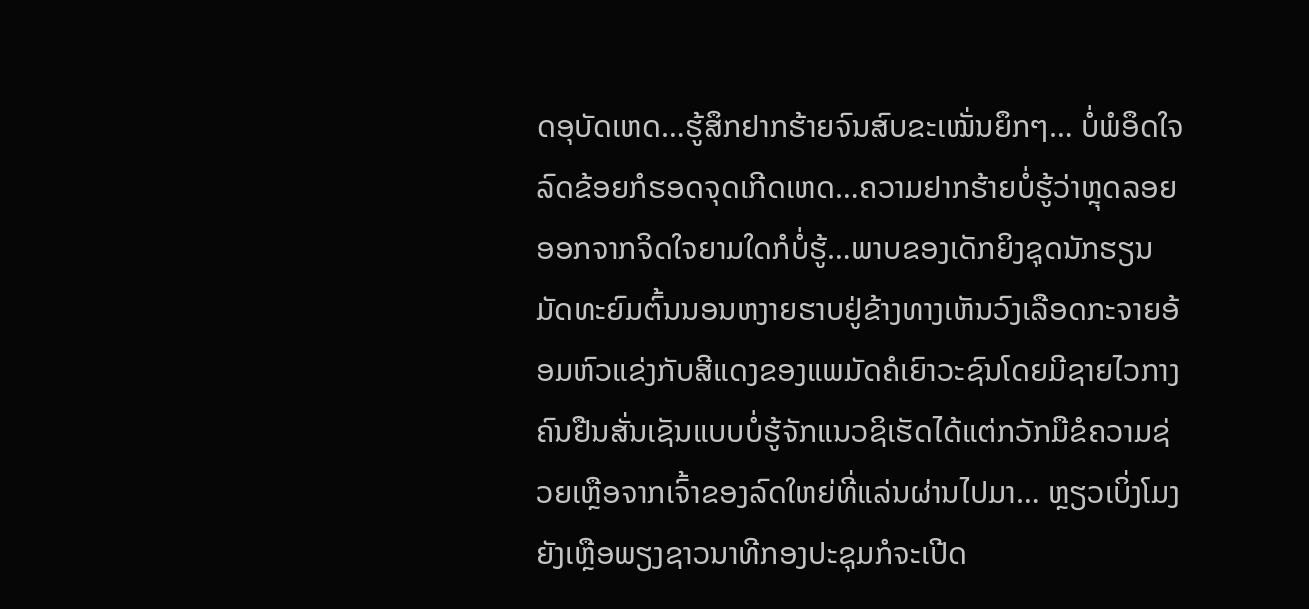ດອຸບັດເຫດ…ຮູ້ສຶກຢາກຮ້າຍຈົນສົບຂະເໝັ່ນຍຶກໆ… ບໍ່ພໍອຶດໃຈລົດຂ້ອຍກໍຮອດຈຸດເກີດເຫດ…ຄວາມຢາກຮ້າຍບໍ່ຮູ້ວ່າຫຼຸດລອຍອອກຈາກຈິດໃຈຍາມໃດກໍບໍ່ຮູ້…ພາບຂອງເດັກຍິງຊຸດນັກຮຽນມັດທະຍົມຕົ້ນນອນຫງາຍຮາບຢູ່ຂ້າງທາງເຫັນວົງເລືອດກະຈາຍອ້ອມຫົວແຂ່ງກັບສີແດງຂອງແພມັດຄໍເຍົາວະຊົນໂດຍມີຊາຍໄວກາງຄົນຢືນສັ່ນເຊັນແບບບໍ່ຮູ້ຈັກແນວຊິເຮັດໄດ້ແຕ່ກວັກມືຂໍຄວາມຊ່ວຍເຫຼືອຈາກເຈົ້າຂອງລົດໃຫຍ່ທີ່ແລ່ນຜ່ານໄປມາ… ຫຼຽວເບິ່ງໂມງ ຍັງເຫຼືອພຽງຊາວນາທີກອງປະຊຸມກໍຈະເປີດ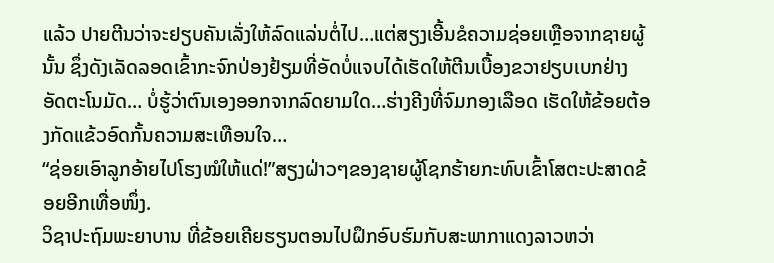ແລ້ວ ປາຍຕີນວ່າຈະຢຽບຄັນເລັ່ງໃຫ້ລົດແລ່ນຕໍ່ໄປ…ແຕ່ສຽງເອີ້ນຂໍຄວາມຊ່ອຍເຫຼືອຈາກຊາຍຜູ້ນັ້ນ ຊຶ່ງດັງເລັດລອດເຂົ້າກະຈົກປ່ອງຢ້ຽມທີ່ອັດບໍ່ແຈບໄດ້ເຮັດໃຫ້ຕີນເບື້ອງຂວາຢຽບເບກຢ່າງອັດຕະໂນມັດ… ບໍ່ຮູ້ວ່າຕົນເອງອອກຈາກລົດຍາມໃດ…ຮ່າງຄີງທີ່ຈົມກອງເລືອດ ເຮັດໃຫ້ຂ້ອຍຕ້ອງກັດແຂ້ວອົດກັ້ນຄວາມສະເທືອນໃຈ…
“ຊ່ອຍເອົາລູກອ້າຍໄປໂຮງໝໍໃຫ້ແດ່!”ສຽງຝ່າວໆຂອງຊາຍຜູ້ໂຊກຮ້າຍກະທົບເຂົ້າໂສຕະປະສາດຂ້ອຍອີກເທື່ອໜຶ່ງ.
ວິຊາປະຖົມພະຍາບານ ທີ່ຂ້ອຍເຄີຍຮຽນຕອນໄປຝຶກອົບຮົມກັບສະພາກາແດງລາວຫວ່າ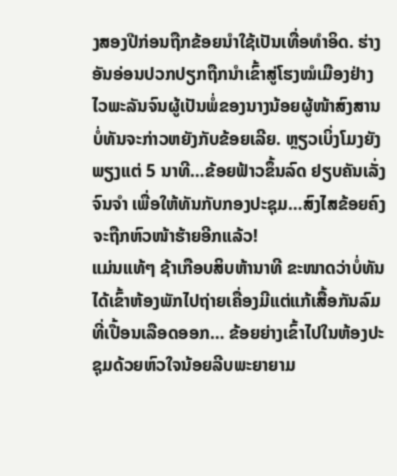ງສອງປີກ່ອນຖືກຂ້ອຍນໍາໃຊ້ເປັນເທື່ອທໍາອິດ. ຮ່າງອັນອ່ອນປວກປຽກຖືກນຳເຂົ້າສູ່ໂຮງໝໍເມືອງຢ່າງໄວພະລັນຈົນຜູ້ເປັນພໍ່ຂອງນາງນ້ອຍຜູ້ໜ້າສົງສານ ບໍ່ທັນຈະກ່າວຫຍັງກັບຂ້ອຍເລີຍ. ຫຼຽວເບິ່ງໂມງຍັງພຽງແຕ່ 5 ນາທີ…ຂ້ອຍຟ້າວຂຶ້ນລົດ ຢຽບຄັນເລັ່ງຈົນຈຳ ເພື່ອໃຫ້ທັນກັບກອງປະຊຸມ…ສົງໄສຂ້ອຍຄົງຈະຖືກຫົວໜ້າຮ້າຍອີກແລ້ວ!
ແມ່ນແທ້ໆ ຊ້າເກືອບສິບຫ້ານາທີ ຂະໜາດວ່າບໍ່ທັນໄດ້ເຂົ້າຫ້ອງພັກໄປຖ່າຍເຄື່ອງມີແຕ່ແກ້ເສື້ອກັນລົມທີ່ເປື້ອນເລືອດອອກ… ຂ້ອຍຍ່າງເຂົ້າໄປໃນຫ້ອງປະຊຸມດ້ວຍຫົວໃຈນ້ອຍລີບພະຍາຍາມ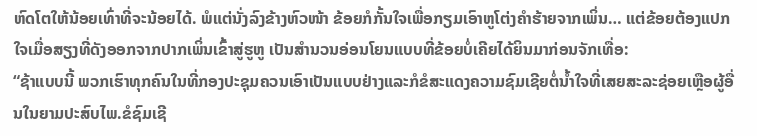ຫົດໂຕໃຫ້ນ້ອຍເທົ່າທີ່ຈະນ້ອຍໄດ້. ພໍແຕ່ນັ່ງລົງຂ້າງຫົວໜ້າ ຂ້ອຍກໍກັ້ນໃຈເພື່ອກຽມເອົາຫູໂຕ່ງຄຳຮ້າຍຈາກເພິ່ນ… ແຕ່ຂ້ອຍຕ້ອງແປກໃຈເມື່ອສຽງທີ່ດັງອອກຈາກປາກເພິ່ນເຂົ້າສູ່ຮູຫູ ເປັນສຳນວນອ່ອນໂຍນແບບທີ່ຂ້ອຍບໍ່ເຄີຍໄດ້ຍິນມາກ່ອນຈັກເທື່ອ:
“ຊ້າແບບນີ້ ພວກເຮົາທຸກຄົນໃນທີ່ກອງປະຊຸມຄວນເອົາເປັນແບບຢ່າງແລະກໍຂໍສະແດງຄວາມຊົມເຊີຍຕໍ່ນໍ້າໃຈທີ່ເສຍສະລະຊ່ອຍເຫຼືອຜູ້ອື່ນໃນຍາມປະສົບໄພ.ຂໍຊົມເຊີ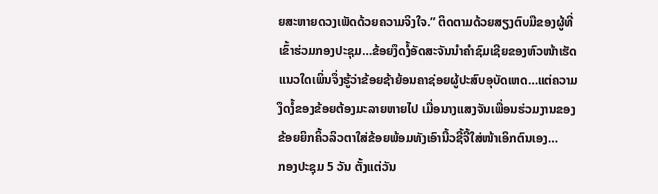ຍສະຫາຍດວງເພັດດ້ວຍຄວາມຈິງໃຈ.” ຕິດຕາມດ້ວຍສຽງຕົບມືຂອງຜູ້ທີ່ເຂົ້າຮ່ວມກອງປະຊຸມ…ຂ້ອຍງຶດງໍ້ອັດສະຈັນນຳຄຳຊົມເຊີຍຂອງຫົວໜ້າເຮັດແນວໃດເພິ່ນຈຶ່ງຮູ້ວ່າຂ້ອຍຊ້າຍ້ອນຄາຊ່ອຍຜູ້ປະສົບອຸບັດເຫດ…ແຕ່ຄວາມງຶດງໍ້ຂອງຂ້ອຍຕ້ອງມະລາຍຫາຍໄປ ເມື່ອນາງແສງຈັນເພື່ອນຮ່ວມງານຂອງຂ້ອຍຍິກຄິ້ວລິວຕາໃສ່ຂ້ອຍພ້ອມທັງເອົານີ້ວຊີ້ຈີ້ໃສ່ໜ້າເອິກຕົນເອງ…
ກອງປະຊຸມ 5 ວັນ ຕັ້ງແຕ່ວັນ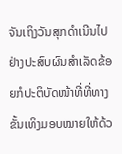ຈັນເຖິງວັນສຸກດໍາເນີນໄປຢ່າງປະສົບຜົນສໍາເລັດຂ້ອຍກໍປະຕິບັດໜ້າທີ່ທີ່ທາງຂັ້ນເທິງມອບໝາຍໃຫ້ດ້ວ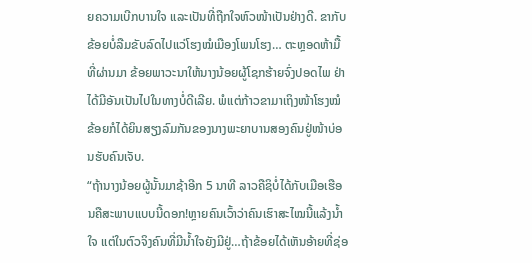ຍຄວາມເບີກບານໃຈ ແລະເປັນທີ່ຖືກໃຈຫົວໜ້າເປັນຢ່າງດີ. ຂາກັບຂ້ອຍບໍ່ລືມຂັບລົດໄປແວ່ໂຮງໝໍເມືອງໂພນໂຮງ… ຕະຫຼອດຫ້າມື້ທີ່ຜ່ານມາ ຂ້ອຍພາວະນາໃຫ້ນາງນ້ອຍຜູ້ໂຊກຮ້າຍຈົ່ງປອດໄພ ຢ່າໄດ້ມີອັນເປັນໄປໃນທາງບໍ່ດີເລີຍ. ພໍແຕ່ກ້າວຂາມາເຖິງໜ້າໂຮງໝໍ ຂ້ອຍກໍໄດ້ຍິນສຽງລົມກັນຂອງນາງພະຍາບານສອງຄົນຢູ່ໜ້າບ່ອນຮັບຄົນເຈັບ.
“ຖ້ານາງນ້ອຍຜູ້ນັ້ນມາຊ້າອີກ 5 ນາທີ ລາວຄືຊິບໍ່ໄດ້ກັບເມືອເຮືອນຄືສະພາບແບບນີ້ດອກ!ຫຼາຍຄົນເວົ້າວ່າຄົນເຮົາສະໄໝນີ້ແລ້ງນໍ້າໃຈ ແຕ່ໃນຕົວຈິງຄົນທີ່ມີນໍ້າໃຈຍັງມີຢູ່…ຖ້າຂ້ອຍໄດ້ເຫັນອ້າຍທີ່ຊ່ອ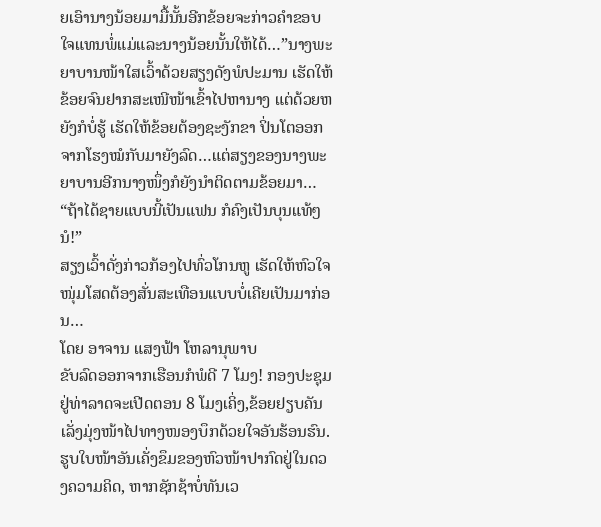ຍເອົານາງນ້ອຍມາມື້ນັ້ນອີກຂ້ອຍຈະກ່າວຄຳຂອບໃຈແທນພໍ່ແມ່ແລະນາງນ້ອຍນັ້ນໃຫ້ໄດ້…”ນາງພະຍາບານໜ້າໃສເວົ້າດ້ວຍສຽງດັງພໍປະມານ ເຮັດໃຫ້ຂ້ອຍຈົນຢາກສະເໜີໜ້າເຂົ້າໄປຫານາງ ແຕ່ດ້ວຍຫຍັງກໍບໍ່ຮູ້ ເຮັດໃຫ້ຂ້ອຍຕ້ອງຊະງັກຂາ ປິ່ນໂຕອອກຈາກໂຮງໝໍກັບມາຍັງລົດ…ແຕ່ສຽງຂອງນາງພະຍາບານອີກນາງໜຶ່ງກໍຍັງນໍາຕິດຕາມຂ້ອຍມາ…
“ຖ້າໄດ້ຊາຍແບບນີ້ເປັນແຟນ ກໍຄົງເປັນບຸນແທ້ໆນໍ!”
ສຽງເວົ້າດັ່ງກ່າວກ້ອງໄປທົ່ວໂກນຫູ ເຮັດໃຫ້ຫົວໃຈໜຸ່ມໂສດຕ້ອງສັ່ນສະເທືອນແບບບໍ່ເຄີຍເປັນມາກ່ອນ…
ໂດຍ ອາຈານ ແສງຟ້າ ໂຫລານຸພາບ
ຂັບລົດອອກຈາກເຮືອນກໍພໍດີ 7 ໂມງ! ກອງປະຊຸມຢູ່ທ່າລາດຈະເປີດຕອນ 8 ໂມງເຄິ່ງ,ຂ້ອຍຢຽບຄັນເລັ່ງມຸ່ງໜ້າໄປທາງໜອງບຶກດ້ວຍໃຈອັນຮ້ອນຮົນ. ຮູບໃບໜ້າອັນເຄັ່ງຂຶມຂອງຫົວໜ້າປາກົດຢູ່ໃນດວງຄວາມຄິດ, ຫາກຊັກຊ້າບໍ່ທັນເວ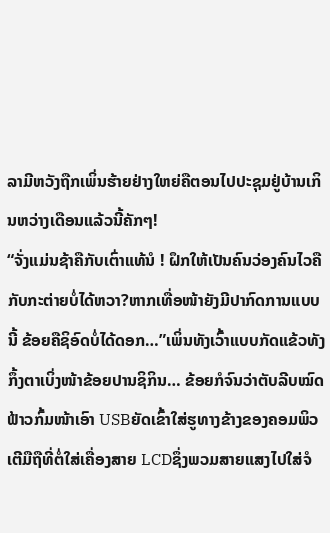ລາມີຫວັງຖືກເພິ່ນຮ້າຍຢ່າງໃຫຍ່ຄືຕອນໄປປະຊຸມຢູ່ບ້ານເກິນຫວ່າງເດືອນແລ້ວນີ້ຄັກໆ!
“ຈັ່ງແມ່ນຊ້າຄືກັບເຕົ່າແທ້ນໍ ! ຝຶກໃຫ້ເປັນຄົນວ່ອງຄົນໄວຄືກັບກະຕ່າຍບໍ່ໄດ້ຫວາ?ຫາກເທື່ອໜ້າຍັງມີປາກົດການແບບນີ້ ຂ້ອຍຄືຊິອົດບໍ່ໄດ້ດອກ…”ເພິ່ນທັງເວົ້າແບບກັດແຂ້ວທັງກຶ້ງຕາເບິ່ງໜ້າຂ້ອຍປານຊິກິນ… ຂ້ອຍກໍຈົນວ່າຕັບລີບໝົດ ຟ້າວກົ້ມໜ້າເອົາ USBຍັດເຂົ້າໃສ່ຮູທາງຂ້າງຂອງຄອມພິວເຕີມືຖືທີ່ຕໍ່ໃສ່ເຄື່ອງສາຍ LCDຊຶ່ງພວມສາຍແສງໄປໃສ່ຈໍ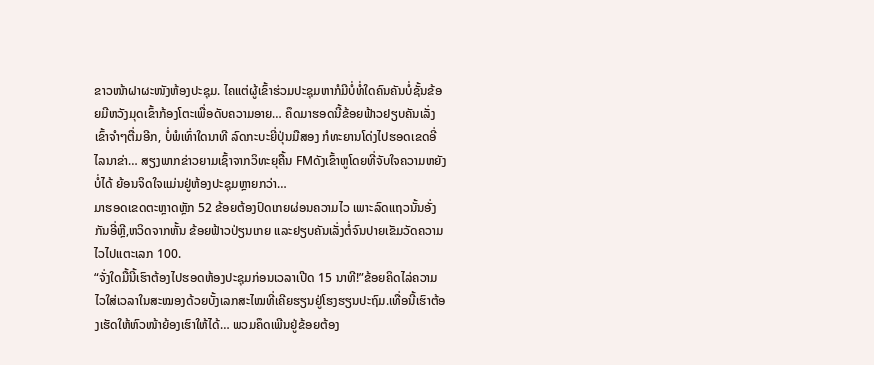ຂາວໜ້າຝາຜະໜັງຫ້ອງປະຊຸມ. ໄຄແຕ່ຜູ້ເຂົ້າຮ່ວມປະຊຸມຫາກໍມີບໍ່ທໍ່ໃດຄົນຄັນບໍ່ຊັ້ນຂ້ອຍມີຫວັງມຸດເຂົ້າກ້ອງໂຕະເພື່ອດັບຄວາມອາຍ… ຄຶດມາຮອດນີ້ຂ້ອຍຟ້າວຢຽບຄັນເລັ່ງເຂົ້າຈຳໆຕື່ມອີກ, ບໍ່ພໍເທົ່າໃດນາທີ ລົດກະບະຍີ່ປຸ່ນມືສອງ ກໍທະຍານໂດ່ງໄປຮອດເຂດອີ່ໄລນາຂ່າ… ສຽງພາກຂ່າວຍາມເຊົ້າຈາກວິທະຍຸຄື້ນ FMດັງເຂົ້າຫູໂດຍທີ່ຈັບໃຈຄວາມຫຍັງບໍ່ໄດ້ ຍ້ອນຈິດໃຈແມ່ນຢູ່ຫ້ອງປະຊຸມຫຼາຍກວ່າ…
ມາຮອດເຂດຕະຫຼາດຫຼັກ 52 ຂ້ອຍຕ້ອງປົດເກຍຜ່ອນຄວາມໄວ ເພາະລົດແຖວນັ້ນອັ່ງກັນອີ່ຫຼີ,ຫວິດຈາກຫັ້ນ ຂ້ອຍຟ້າວປ່ຽນເກຍ ແລະຢຽບຄັນເລັ່ງຕໍ່ຈົນປາຍເຂັມວັດຄວາມໄວໄປແຕະເລກ 100.
“ຈັ່ງໃດມື້ນີ້ເຮົາຕ້ອງໄປຮອດຫ້ອງປະຊຸມກ່ອນເວລາເປີດ 15 ນາທີ!”ຂ້ອຍຄິດໄລ່ຄວາມໄວໃສ່ເວລາໃນສະໝອງດ້ວຍບັ້ງເລກສະໄໝທີ່ເຄີຍຮຽນຢູ່ໂຮງຮຽນປະຖົມ.ເທື່ອນີ້ເຮົາຕ້ອງເຮັດໃຫ້ຫົວໜ້າຍ້ອງເຮົາໃຫ້ໄດ້… ພວມຄຶດເພີນຢູ່ຂ້ອຍຕ້ອງ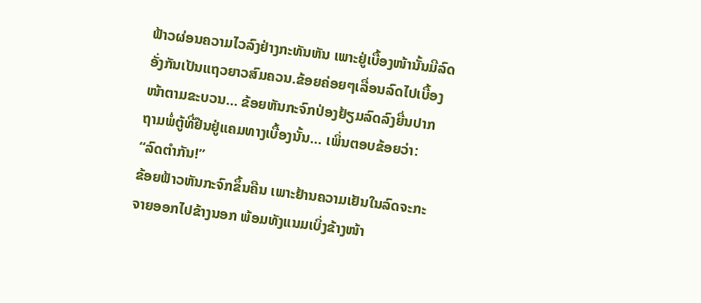ຟ້າວຜ່ອນຄວາມໄວລົງຢ່າງກະທັນຫັນ ເພາະຢູ່ເບື້ອງໜ້ານັ້ນມີລົດອັ່ງກັນເປັນແຖວຍາວສົມຄວນ.ຂ້ອຍຄ່ອຍໆເລື່ອນລົດໄປເບື້ອງໜ້າຕາມຂະບວນ… ຂ້ອຍຫັນກະຈົກປ່ອງຢ້ຽມລົດລົງຍື່ນປາກຖາມພໍ່ຕູ້ທີ່ຢືນຢູ່ແຄມທາງເບື້ອງນັ້ນ… ເພິ່ນຕອບຂ້ອຍວ່າ:
“ລົດຕຳກັນ!”
ຂ້ອຍຟ້າວຫັນກະຈົກຂຶ້ນຄືນ ເພາະຢ້ານຄວາມເຢັນໃນລົດຈະກະຈາຍອອກໄປຂ້າງນອກ ພ້ອມທັງແນມເບິ່ງຂ້າງໜ້າ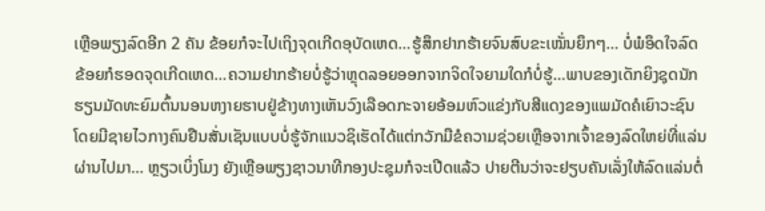ເຫຼືອພຽງລົດອີກ 2 ຄັນ ຂ້ອຍກໍຈະໄປເຖິງຈຸດເກີດອຸບັດເຫດ…ຮູ້ສຶກຢາກຮ້າຍຈົນສົບຂະເໝັ່ນຍຶກໆ… ບໍ່ພໍອຶດໃຈລົດຂ້ອຍກໍຮອດຈຸດເກີດເຫດ…ຄວາມຢາກຮ້າຍບໍ່ຮູ້ວ່າຫຼຸດລອຍອອກຈາກຈິດໃຈຍາມໃດກໍບໍ່ຮູ້…ພາບຂອງເດັກຍິງຊຸດນັກຮຽນມັດທະຍົມຕົ້ນນອນຫງາຍຮາບຢູ່ຂ້າງທາງເຫັນວົງເລືອດກະຈາຍອ້ອມຫົວແຂ່ງກັບສີແດງຂອງແພມັດຄໍເຍົາວະຊົນໂດຍມີຊາຍໄວກາງຄົນຢືນສັ່ນເຊັນແບບບໍ່ຮູ້ຈັກແນວຊິເຮັດໄດ້ແຕ່ກວັກມືຂໍຄວາມຊ່ວຍເຫຼືອຈາກເຈົ້າຂອງລົດໃຫຍ່ທີ່ແລ່ນຜ່ານໄປມາ… ຫຼຽວເບິ່ງໂມງ ຍັງເຫຼືອພຽງຊາວນາທີກອງປະຊຸມກໍຈະເປີດແລ້ວ ປາຍຕີນວ່າຈະຢຽບຄັນເລັ່ງໃຫ້ລົດແລ່ນຕໍ່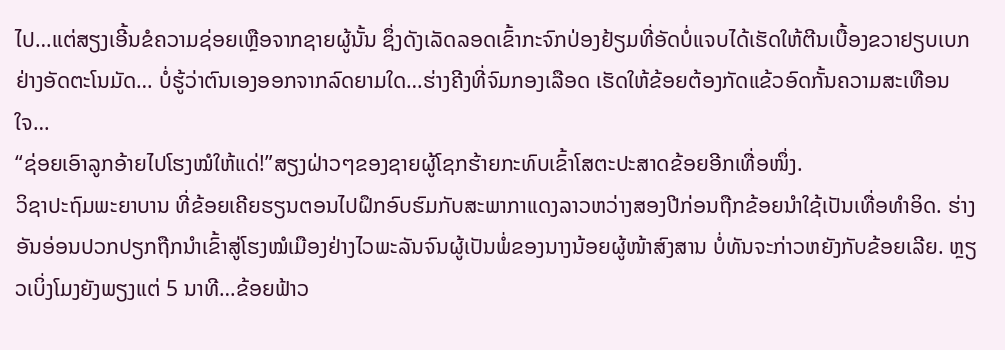ໄປ…ແຕ່ສຽງເອີ້ນຂໍຄວາມຊ່ອຍເຫຼືອຈາກຊາຍຜູ້ນັ້ນ ຊຶ່ງດັງເລັດລອດເຂົ້າກະຈົກປ່ອງຢ້ຽມທີ່ອັດບໍ່ແຈບໄດ້ເຮັດໃຫ້ຕີນເບື້ອງຂວາຢຽບເບກຢ່າງອັດຕະໂນມັດ… ບໍ່ຮູ້ວ່າຕົນເອງອອກຈາກລົດຍາມໃດ…ຮ່າງຄີງທີ່ຈົມກອງເລືອດ ເຮັດໃຫ້ຂ້ອຍຕ້ອງກັດແຂ້ວອົດກັ້ນຄວາມສະເທືອນໃຈ…
“ຊ່ອຍເອົາລູກອ້າຍໄປໂຮງໝໍໃຫ້ແດ່!”ສຽງຝ່າວໆຂອງຊາຍຜູ້ໂຊກຮ້າຍກະທົບເຂົ້າໂສຕະປະສາດຂ້ອຍອີກເທື່ອໜຶ່ງ.
ວິຊາປະຖົມພະຍາບານ ທີ່ຂ້ອຍເຄີຍຮຽນຕອນໄປຝຶກອົບຮົມກັບສະພາກາແດງລາວຫວ່າງສອງປີກ່ອນຖືກຂ້ອຍນໍາໃຊ້ເປັນເທື່ອທໍາອິດ. ຮ່າງອັນອ່ອນປວກປຽກຖືກນຳເຂົ້າສູ່ໂຮງໝໍເມືອງຢ່າງໄວພະລັນຈົນຜູ້ເປັນພໍ່ຂອງນາງນ້ອຍຜູ້ໜ້າສົງສານ ບໍ່ທັນຈະກ່າວຫຍັງກັບຂ້ອຍເລີຍ. ຫຼຽວເບິ່ງໂມງຍັງພຽງແຕ່ 5 ນາທີ…ຂ້ອຍຟ້າວ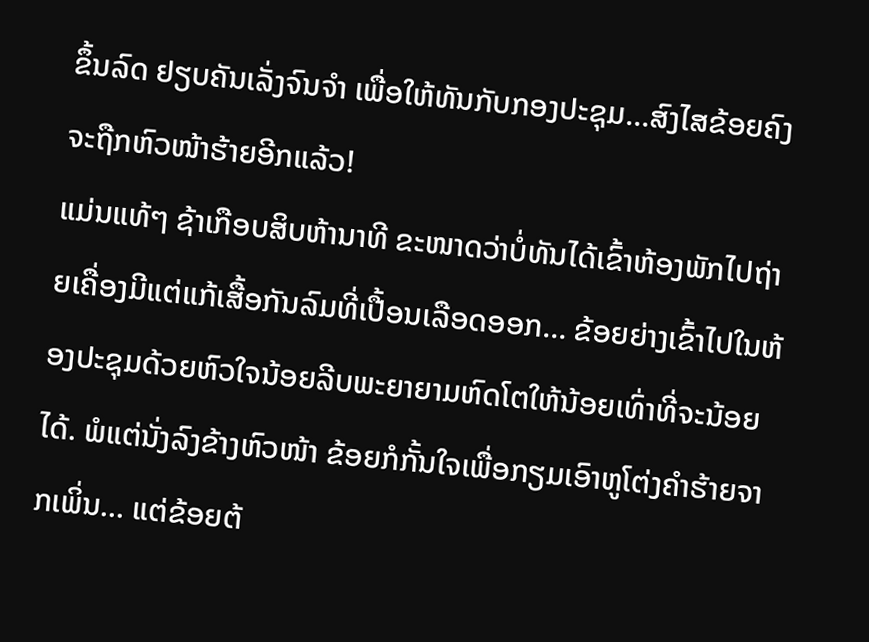ຂຶ້ນລົດ ຢຽບຄັນເລັ່ງຈົນຈຳ ເພື່ອໃຫ້ທັນກັບກອງປະຊຸມ…ສົງໄສຂ້ອຍຄົງຈະຖືກຫົວໜ້າຮ້າຍອີກແລ້ວ!
ແມ່ນແທ້ໆ ຊ້າເກືອບສິບຫ້ານາທີ ຂະໜາດວ່າບໍ່ທັນໄດ້ເຂົ້າຫ້ອງພັກໄປຖ່າຍເຄື່ອງມີແຕ່ແກ້ເສື້ອກັນລົມທີ່ເປື້ອນເລືອດອອກ… ຂ້ອຍຍ່າງເຂົ້າໄປໃນຫ້ອງປະຊຸມດ້ວຍຫົວໃຈນ້ອຍລີບພະຍາຍາມຫົດໂຕໃຫ້ນ້ອຍເທົ່າທີ່ຈະນ້ອຍໄດ້. ພໍແຕ່ນັ່ງລົງຂ້າງຫົວໜ້າ ຂ້ອຍກໍກັ້ນໃຈເພື່ອກຽມເອົາຫູໂຕ່ງຄຳຮ້າຍຈາກເພິ່ນ… ແຕ່ຂ້ອຍຕ້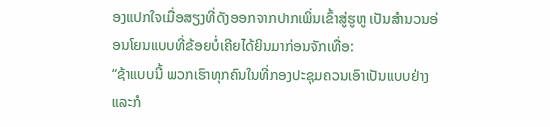ອງແປກໃຈເມື່ອສຽງທີ່ດັງອອກຈາກປາກເພິ່ນເຂົ້າສູ່ຮູຫູ ເປັນສຳນວນອ່ອນໂຍນແບບທີ່ຂ້ອຍບໍ່ເຄີຍໄດ້ຍິນມາກ່ອນຈັກເທື່ອ:
“ຊ້າແບບນີ້ ພວກເຮົາທຸກຄົນໃນທີ່ກອງປະຊຸມຄວນເອົາເປັນແບບຢ່າງແລະກໍ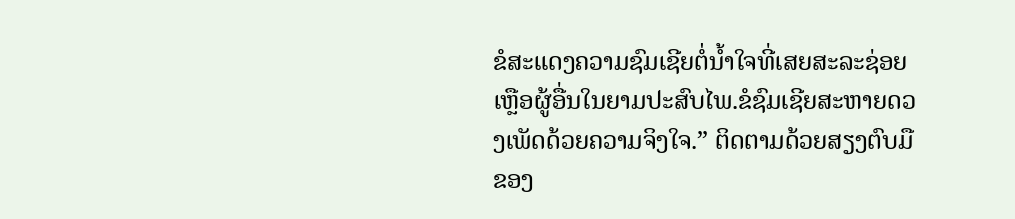ຂໍສະແດງຄວາມຊົມເຊີຍຕໍ່ນໍ້າໃຈທີ່ເສຍສະລະຊ່ອຍເຫຼືອຜູ້ອື່ນໃນຍາມປະສົບໄພ.ຂໍຊົມເຊີຍສະຫາຍດວງເພັດດ້ວຍຄວາມຈິງໃຈ.” ຕິດຕາມດ້ວຍສຽງຕົບມືຂອງ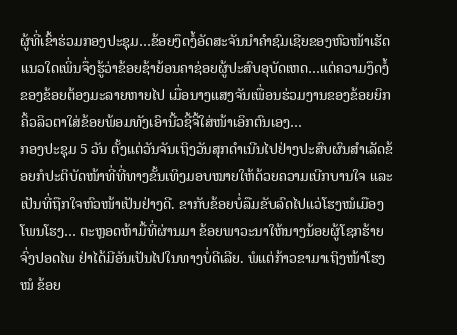ຜູ້ທີ່ເຂົ້າຮ່ວມກອງປະຊຸມ…ຂ້ອຍງຶດງໍ້ອັດສະຈັນນຳຄຳຊົມເຊີຍຂອງຫົວໜ້າເຮັດແນວໃດເພິ່ນຈຶ່ງຮູ້ວ່າຂ້ອຍຊ້າຍ້ອນຄາຊ່ອຍຜູ້ປະສົບອຸບັດເຫດ…ແຕ່ຄວາມງຶດງໍ້ຂອງຂ້ອຍຕ້ອງມະລາຍຫາຍໄປ ເມື່ອນາງແສງຈັນເພື່ອນຮ່ວມງານຂອງຂ້ອຍຍິກຄິ້ວລິວຕາໃສ່ຂ້ອຍພ້ອມທັງເອົານີ້ວຊີ້ຈີ້ໃສ່ໜ້າເອິກຕົນເອງ…
ກອງປະຊຸມ 5 ວັນ ຕັ້ງແຕ່ວັນຈັນເຖິງວັນສຸກດໍາເນີນໄປຢ່າງປະສົບຜົນສໍາເລັດຂ້ອຍກໍປະຕິບັດໜ້າທີ່ທີ່ທາງຂັ້ນເທິງມອບໝາຍໃຫ້ດ້ວຍຄວາມເບີກບານໃຈ ແລະເປັນທີ່ຖືກໃຈຫົວໜ້າເປັນຢ່າງດີ. ຂາກັບຂ້ອຍບໍ່ລືມຂັບລົດໄປແວ່ໂຮງໝໍເມືອງໂພນໂຮງ… ຕະຫຼອດຫ້າມື້ທີ່ຜ່ານມາ ຂ້ອຍພາວະນາໃຫ້ນາງນ້ອຍຜູ້ໂຊກຮ້າຍຈົ່ງປອດໄພ ຢ່າໄດ້ມີອັນເປັນໄປໃນທາງບໍ່ດີເລີຍ. ພໍແຕ່ກ້າວຂາມາເຖິງໜ້າໂຮງໝໍ ຂ້ອຍ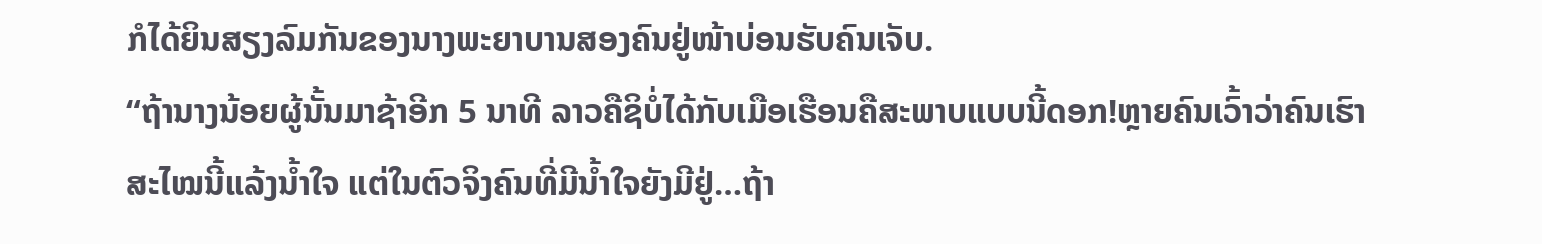ກໍໄດ້ຍິນສຽງລົມກັນຂອງນາງພະຍາບານສອງຄົນຢູ່ໜ້າບ່ອນຮັບຄົນເຈັບ.
“ຖ້ານາງນ້ອຍຜູ້ນັ້ນມາຊ້າອີກ 5 ນາທີ ລາວຄືຊິບໍ່ໄດ້ກັບເມືອເຮືອນຄືສະພາບແບບນີ້ດອກ!ຫຼາຍຄົນເວົ້າວ່າຄົນເຮົາສະໄໝນີ້ແລ້ງນໍ້າໃຈ ແຕ່ໃນຕົວຈິງຄົນທີ່ມີນໍ້າໃຈຍັງມີຢູ່…ຖ້າ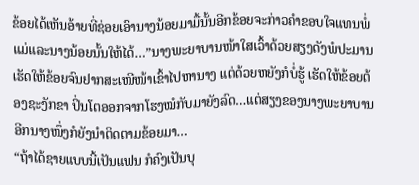ຂ້ອຍໄດ້ເຫັນອ້າຍທີ່ຊ່ອຍເອົານາງນ້ອຍມາມື້ນັ້ນອີກຂ້ອຍຈະກ່າວຄຳຂອບໃຈແທນພໍ່ແມ່ແລະນາງນ້ອຍນັ້ນໃຫ້ໄດ້…”ນາງພະຍາບານໜ້າໃສເວົ້າດ້ວຍສຽງດັງພໍປະມານ ເຮັດໃຫ້ຂ້ອຍຈົນຢາກສະເໜີໜ້າເຂົ້າໄປຫານາງ ແຕ່ດ້ວຍຫຍັງກໍບໍ່ຮູ້ ເຮັດໃຫ້ຂ້ອຍຕ້ອງຊະງັກຂາ ປິ່ນໂຕອອກຈາກໂຮງໝໍກັບມາຍັງລົດ…ແຕ່ສຽງຂອງນາງພະຍາບານອີກນາງໜຶ່ງກໍຍັງນໍາຕິດຕາມຂ້ອຍມາ…
“ຖ້າໄດ້ຊາຍແບບນີ້ເປັນແຟນ ກໍຄົງເປັນບຸ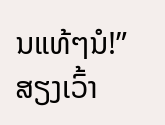ນແທ້ໆນໍ!”
ສຽງເວົ້າ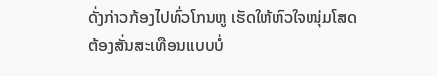ດັ່ງກ່າວກ້ອງໄປທົ່ວໂກນຫູ ເຮັດໃຫ້ຫົວໃຈໜຸ່ມໂສດຕ້ອງສັ່ນສະເທືອນແບບບໍ່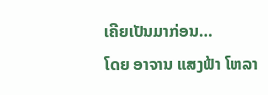ເຄີຍເປັນມາກ່ອນ…
ໂດຍ ອາຈານ ແສງຟ້າ ໂຫລາ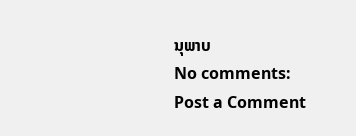ນຸພາບ
No comments:
Post a Comment